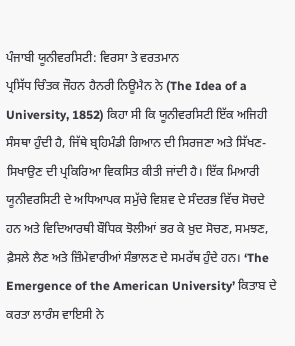ਪੰਜਾਬੀ ਯੂਨੀਵਰਸਿਟੀ: ਵਿਰਸਾ ਤੇ ਵਰਤਮਾਨ
ਪ੍ਰਸਿੱਧ ਚਿੰਤਕ ਜੌਹਨ ਹੈਨਰੀ ਨਿਊਮੈਨ ਨੇ (The Idea of a University, 1852) ਕਿਹਾ ਸੀ ਕਿ ਯੂਨੀਵਰਸਿਟੀ ਇੱਕ ਅਜਿਹੀ ਸੰਸਥਾ ਹੁੰਦੀ ਹੈ, ਜਿੱਥੇ ਬ੍ਰਹਿਮੰਡੀ ਗਿਆਨ ਦੀ ਸਿਰਜਣਾ ਅਤੇ ਸਿੱਖਣ-ਸਿਖਾਉਣ ਦੀ ਪ੍ਰਕਿਰਿਆ ਵਿਕਸਿਤ ਕੀਤੀ ਜਾਂਦੀ ਹੈ। ਇੱਕ ਮਿਆਰੀ ਯੂਨੀਵਰਸਿਟੀ ਦੇ ਅਧਿਆਪਕ ਸਮੁੱਚੇ ਵਿਸ਼ਵ ਦੇ ਸੰਦਰਭ ਵਿੱਚ ਸੋਚਦੇ ਹਨ ਅਤੇ ਵਿਦਿਆਰਥੀ ਬੌਧਿਕ ਝੋਲੀਆਂ ਭਰ ਕੇ ਖ਼ੁਦ ਸੋਚਣ, ਸਮਝਣ, ਫ਼ੈਸਲੇ ਲੈਣ ਅਤੇ ਜ਼ਿੰਮੇਵਾਰੀਆਂ ਸੰਭਾਲਣ ਦੇ ਸਮਰੱਥ ਹੁੰਦੇ ਹਨ। ‘The Emergence of the American University’ ਕਿਤਾਬ ਦੇ ਕਰਤਾ ਲਾਰੰਸ ਵਾਇਸੀ ਨੇ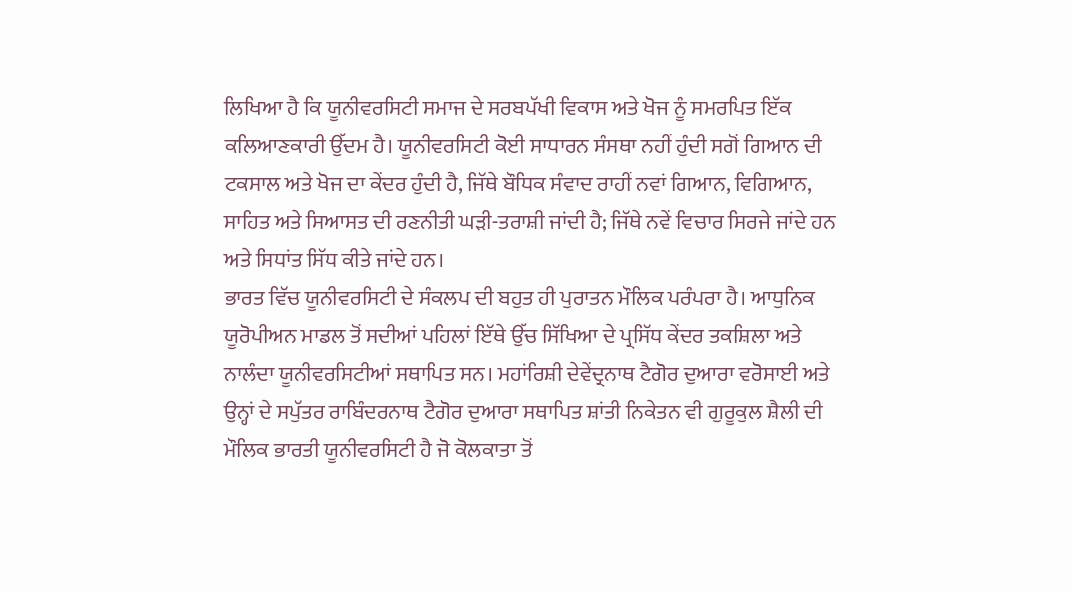ਲਿਖਿਆ ਹੈ ਕਿ ਯੂਨੀਵਰਸਿਟੀ ਸਮਾਜ ਦੇ ਸਰਬਪੱਖੀ ਵਿਕਾਸ ਅਤੇ ਖੋਜ ਨੂੰ ਸਮਰਪਿਤ ਇੱਕ ਕਲਿਆਣਕਾਰੀ ਉੱਦਮ ਹੈ। ਯੂਨੀਵਰਸਿਟੀ ਕੋਈ ਸਾਧਾਰਨ ਸੰਸਥਾ ਨਹੀਂ ਹੁੰਦੀ ਸਗੋਂ ਗਿਆਨ ਦੀ ਟਕਸਾਲ ਅਤੇ ਖੋਜ ਦਾ ਕੇਂਦਰ ਹੁੰਦੀ ਹੈ, ਜਿੱਥੇ ਬੌਧਿਕ ਸੰਵਾਦ ਰਾਹੀਂ ਨਵਾਂ ਗਿਆਨ, ਵਿਗਿਆਨ, ਸਾਹਿਤ ਅਤੇ ਸਿਆਸਤ ਦੀ ਰਣਨੀਤੀ ਘੜੀ-ਤਰਾਸ਼ੀ ਜਾਂਦੀ ਹੈ; ਜਿੱਥੇ ਨਵੇਂ ਵਿਚਾਰ ਸਿਰਜੇ ਜਾਂਦੇ ਹਨ ਅਤੇ ਸਿਧਾਂਤ ਸਿੱਧ ਕੀਤੇ ਜਾਂਦੇ ਹਨ।
ਭਾਰਤ ਵਿੱਚ ਯੂਨੀਵਰਸਿਟੀ ਦੇ ਸੰਕਲਪ ਦੀ ਬਹੁਤ ਹੀ ਪੁਰਾਤਨ ਮੌਲਿਕ ਪਰੰਪਰਾ ਹੈ। ਆਧੁਨਿਕ ਯੂਰੋਪੀਅਨ ਮਾਡਲ ਤੋਂ ਸਦੀਆਂ ਪਹਿਲਾਂ ਇੱਥੇ ਉੱਚ ਸਿੱਖਿਆ ਦੇ ਪ੍ਰਸਿੱਧ ਕੇਂਦਰ ਤਕਸ਼ਿਲਾ ਅਤੇ ਨਾਲੰਦਾ ਯੂਨੀਵਰਸਿਟੀਆਂ ਸਥਾਪਿਤ ਸਨ। ਮਹਾਂਰਿਸ਼ੀ ਦੇਵੇਂਦ੍ਰਨਾਥ ਟੈਗੋਰ ਦੁਆਰਾ ਵਰੋਸਾਈ ਅਤੇ ਉਨ੍ਹਾਂ ਦੇ ਸਪੁੱਤਰ ਰਾਬਿੰਦਰਨਾਥ ਟੈਗੋਰ ਦੁਆਰਾ ਸਥਾਪਿਤ ਸ਼ਾਂਤੀ ਨਿਕੇਤਨ ਵੀ ਗੁਰੂਕੁਲ ਸ਼ੈਲੀ ਦੀ ਮੌਲਿਕ ਭਾਰਤੀ ਯੂਨੀਵਰਸਿਟੀ ਹੈ ਜੋ ਕੋਲਕਾਤਾ ਤੋਂ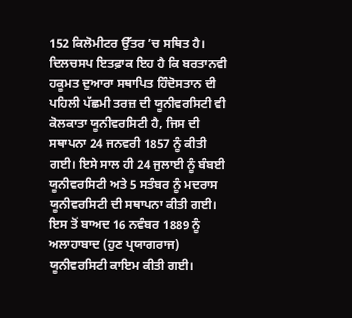152 ਕਿਲੋਮੀਟਰ ਉੱਤਰ ’ਚ ਸਥਿਤ ਹੈ। ਦਿਲਚਸਪ ਇਤਫ਼ਾਕ ਇਹ ਹੈ ਕਿ ਬਰਤਾਨਵੀ ਹਕੂਮਤ ਦੁਆਰਾ ਸਥਾਪਿਤ ਹਿੰਦੋਸਤਾਨ ਦੀ ਪਹਿਲੀ ਪੱਛਮੀ ਤਰਜ਼ ਦੀ ਯੂਨੀਵਰਸਿਟੀ ਵੀ ਕੋਲਕਾਤਾ ਯੂਨੀਵਰਸਿਟੀ ਹੈ, ਜਿਸ ਦੀ ਸਥਾਪਨਾ 24 ਜਨਵਰੀ 1857 ਨੂੰ ਕੀਤੀ ਗਈ। ਇਸੇ ਸਾਲ ਹੀ 24 ਜੁਲਾਈ ਨੂੰ ਬੰਬਈ ਯੂਨੀਵਰਸਿਟੀ ਅਤੇ 5 ਸਤੰਬਰ ਨੂੰ ਮਦਰਾਸ ਯੂਨੀਵਰਸਿਟੀ ਦੀ ਸਥਾਪਨਾ ਕੀਤੀ ਗਈ। ਇਸ ਤੋਂ ਬਾਅਦ 16 ਨਵੰਬਰ 1889 ਨੂੰ ਅਲਾਹਾਬਾਦ (ਹੁਣ ਪ੍ਰਯਾਗਰਾਜ) ਯੂਨੀਵਰਸਿਟੀ ਕਾਇਮ ਕੀਤੀ ਗਈ।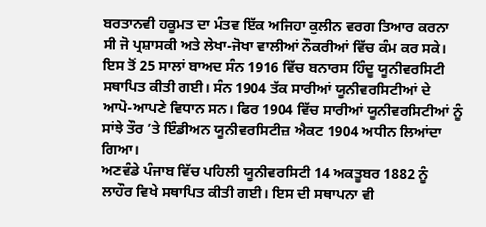ਬਰਤਾਨਵੀ ਹਕੂਮਤ ਦਾ ਮੰਤਵ ਇੱਕ ਅਜਿਹਾ ਕੁਲੀਨ ਵਰਗ ਤਿਆਰ ਕਰਨਾ ਸੀ ਜੋ ਪ੍ਰਸ਼ਾਸਕੀ ਅਤੇ ਲੇਖਾ-ਜੋਖਾ ਵਾਲੀਆਂ ਨੌਕਰੀਆਂ ਵਿੱਚ ਕੰਮ ਕਰ ਸਕੇ। ਇਸ ਤੋਂ 25 ਸਾਲਾਂ ਬਾਅਦ ਸੰਨ 1916 ਵਿੱਚ ਬਨਾਰਸ ਹਿੰਦੂ ਯੂਨੀਵਰਸਿਟੀ ਸਥਾਪਿਤ ਕੀਤੀ ਗਈ। ਸੰਨ 1904 ਤੱਕ ਸਾਰੀਆਂ ਯੂਨੀਵਰਸਿਟੀਆਂ ਦੇ ਆਪੋ-ਆਪਣੇ ਵਿਧਾਨ ਸਨ। ਫਿਰ 1904 ਵਿੱਚ ਸਾਰੀਆਂ ਯੂਨੀਵਰਸਿਟੀਆਂ ਨੂੰ ਸਾਂਝੇ ਤੌਰ ’ਤੇ ਇੰਡੀਅਨ ਯੂਨੀਵਰਸਿਟੀਜ਼ ਐਕਟ 1904 ਅਧੀਨ ਲਿਆਂਦਾ ਗਿਆ।
ਅਣਵੰਡੇ ਪੰਜਾਬ ਵਿੱਚ ਪਹਿਲੀ ਯੂਨੀਵਰਸਿਟੀ 14 ਅਕਤੂਬਰ 1882 ਨੂੰ ਲਾਹੌਰ ਵਿਖੇ ਸਥਾਪਿਤ ਕੀਤੀ ਗਈ। ਇਸ ਦੀ ਸਥਾਪਨਾ ਵੀ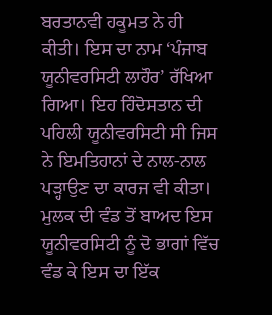ਬਰਤਾਨਵੀ ਹਕੂਮਤ ਨੇ ਹੀ ਕੀਤੀ। ਇਸ ਦਾ ਨਾਮ ‘ਪੰਜਾਬ ਯੂਨੀਵਰਸਿਟੀ ਲਾਹੌਰ’ ਰੱਖਿਆ ਗਿਆ। ਇਹ ਹਿੰਦੋਸਤਾਨ ਦੀ ਪਹਿਲੀ ਯੂਨੀਵਰਸਿਟੀ ਸੀ ਜਿਸ ਨੇ ਇਮਤਿਹਾਨਾਂ ਦੇ ਨਾਲ-ਨਾਲ ਪੜ੍ਹਾਉਣ ਦਾ ਕਾਰਜ ਵੀ ਕੀਤਾ। ਮੁਲਕ ਦੀ ਵੰਡ ਤੋਂ ਬਾਅਦ ਇਸ ਯੂਨੀਵਰਸਿਟੀ ਨੂੰ ਦੋ ਭਾਗਾਂ ਵਿੱਚ ਵੰਡ ਕੇ ਇਸ ਦਾ ਇੱਕ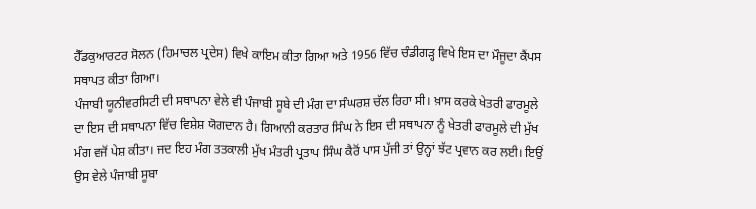ਹੈੱਡਕੁਆਰਟਰ ਸੋਲਨ (ਹਿਮਾਚਲ ਪ੍ਰਦੇਸ) ਵਿਖੇ ਕਾਇਮ ਕੀਤਾ ਗਿਆ ਅਤੇ 1956 ਵਿੱਚ ਚੰਡੀਗੜ੍ਹ ਵਿਖੇ ਇਸ ਦਾ ਮੌਜੂਦਾ ਕੈਂਪਸ ਸਥਾਪਤ ਕੀਤਾ ਗਿਆ।
ਪੰਜਾਬੀ ਯੂਨੀਵਰਸਿਟੀ ਦੀ ਸਥਾਪਨਾ ਵੇਲੇ ਵੀ ਪੰਜਾਬੀ ਸੂਬੇ ਦੀ ਮੰਗ ਦਾ ਸੰਘਰਸ਼ ਚੱਲ ਰਿਹਾ ਸੀ। ਖ਼ਾਸ ਕਰਕੇ ਖੇਤਰੀ ਫਾਰਮੂਲੇ ਦਾ ਇਸ ਦੀ ਸਥਾਪਨਾ ਵਿੱਚ ਵਿਸ਼ੇਸ਼ ਯੋਗਦਾਨ ਹੈ। ਗਿਆਨੀ ਕਰਤਾਰ ਸਿੰਘ ਨੇ ਇਸ ਦੀ ਸਥਾਪਨਾ ਨੂੰ ਖੇਤਰੀ ਫਾਰਮੂਲੇ ਦੀ ਮੁੱਖ ਮੰਗ ਵਜੋਂ ਪੇਸ਼ ਕੀਤਾ। ਜਦ ਇਹ ਮੰਗ ਤਤਕਾਲੀ ਮੁੱਖ ਮੰਤਰੀ ਪ੍ਰਤਾਪ ਸਿੰਘ ਕੈਰੋਂ ਪਾਸ ਪੁੱਜੀ ਤਾਂ ਉਨ੍ਹਾਂ ਝੱਟ ਪ੍ਰਵਾਨ ਕਰ ਲਈ। ਇਉਂ ਉਸ ਵੇਲੇ ਪੰਜਾਬੀ ਸੂਬਾ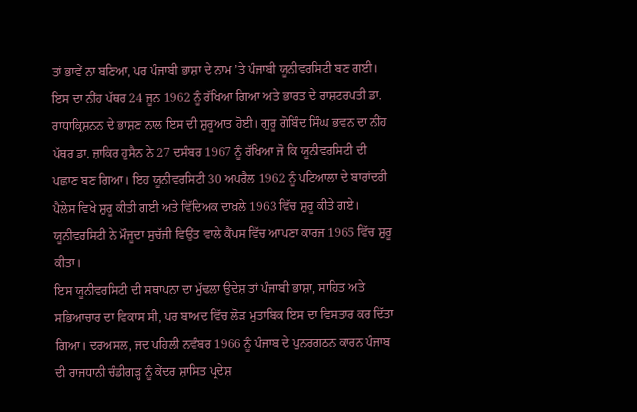ਤਾਂ ਭਾਵੇਂ ਨਾ ਬਣਿਆ, ਪਰ ਪੰਜਾਬੀ ਭਾਸ਼ਾ ਦੇ ਨਾਮ ’ਤੇ ਪੰਜਾਬੀ ਯੂਨੀਵਰਸਿਟੀ ਬਣ ਗਈ। ਇਸ ਦਾ ਨੀਂਹ ਪੱਥਰ 24 ਜੂਨ 1962 ਨੂੰ ਰੱਖਿਆ ਗਿਆ ਅਤੇ ਭਾਰਤ ਦੇ ਰਾਸ਼ਟਰਪਤੀ ਡਾ. ਰਾਧਾਕ੍ਰਿਸ਼ਨਨ ਦੇ ਭਾਸ਼ਣ ਨਾਲ ਇਸ ਦੀ ਸ਼ੁਰੂਆਤ ਹੋਈ। ਗੁਰੂ ਗੋਬਿੰਦ ਸਿੰਘ ਭਵਨ ਦਾ ਨੀਂਹ ਪੱਥਰ ਡਾ. ਜ਼ਾਕਿਰ ਹੁਸੈਨ ਨੇ 27 ਦਸੰਬਰ 1967 ਨੂੰ ਰੱਖਿਆ ਜੋ ਕਿ ਯੂਨੀਵਰਸਿਟੀ ਦੀ ਪਛਾਣ ਬਣ ਗਿਆ। ਇਹ ਯੂਨੀਵਰਸਿਟੀ 30 ਅਪਰੈਲ 1962 ਨੂੰ ਪਟਿਆਲਾ ਦੇ ਬਾਰਾਂਦਰੀ ਪੈਲੇਸ ਵਿਖੇ ਸ਼ੁਰੂ ਕੀਤੀ ਗਈ ਅਤੇ ਵਿੱਦਿਅਕ ਦਾਖ਼ਲੇ 1963 ਵਿੱਚ ਸ਼ੁਰੂ ਕੀਤੇ ਗਏ। ਯੂਨੀਵਰਸਿਟੀ ਨੇ ਮੌਜੂਦਾ ਸੁਚੱਜੀ ਵਿਉਂਤ ਵਾਲੇ ਕੈਂਪਸ ਵਿੱਚ ਆਪਣਾ ਕਾਰਜ 1965 ਵਿੱਚ ਸ਼ੁਰੂ ਕੀਤਾ।
ਇਸ ਯੂਨੀਵਰਸਿਟੀ ਦੀ ਸਥਾਪਨਾ ਦਾ ਮੁੱਢਲਾ ਉਦੇਸ਼ ਤਾਂ ਪੰਜਾਬੀ ਭਾਸ਼ਾ, ਸਾਹਿਤ ਅਤੇ ਸਭਿਆਚਾਰ ਦਾ ਵਿਕਾਸ ਸੀ, ਪਰ ਬਾਅਦ ਵਿੱਚ ਲੋੜ ਮੁਤਾਬਿਕ ਇਸ ਦਾ ਵਿਸਤਾਰ ਕਰ ਦਿੱਤਾ ਗਿਆ। ਦਰਅਸਲ, ਜਦ ਪਹਿਲੀ ਨਵੰਬਰ 1966 ਨੂੰ ਪੰਜਾਬ ਦੇ ਪੁਨਰਗਠਨ ਕਾਰਨ ਪੰਜਾਬ ਦੀ ਰਾਜਧਾਨੀ ਚੰਡੀਗੜ੍ਹ ਨੂੰ ਕੇਂਦਰ ਸ਼ਾਸਿਤ ਪ੍ਰਦੇਸ਼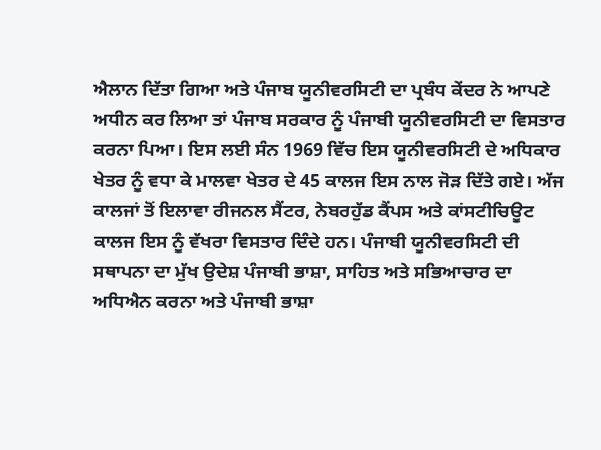ਐਲਾਨ ਦਿੱਤਾ ਗਿਆ ਅਤੇ ਪੰਜਾਬ ਯੂਨੀਵਰਸਿਟੀ ਦਾ ਪ੍ਰਬੰਧ ਕੇਂਦਰ ਨੇ ਆਪਣੇ ਅਧੀਨ ਕਰ ਲਿਆ ਤਾਂ ਪੰਜਾਬ ਸਰਕਾਰ ਨੂੰ ਪੰਜਾਬੀ ਯੂਨੀਵਰਸਿਟੀ ਦਾ ਵਿਸਤਾਰ ਕਰਨਾ ਪਿਆ। ਇਸ ਲਈ ਸੰਨ 1969 ਵਿੱਚ ਇਸ ਯੂਨੀਵਰਸਿਟੀ ਦੇ ਅਧਿਕਾਰ ਖੇਤਰ ਨੂੰ ਵਧਾ ਕੇ ਮਾਲਵਾ ਖੇਤਰ ਦੇ 45 ਕਾਲਜ ਇਸ ਨਾਲ ਜੋੜ ਦਿੱਤੇ ਗਏ। ਅੱਜ ਕਾਲਜਾਂ ਤੋਂ ਇਲਾਵਾ ਰੀਜਨਲ ਸੈਂਟਰ, ਨੇਬਰਹੁੱਡ ਕੈਂਪਸ ਅਤੇ ਕਾਂਸਟੀਚਿਊਟ ਕਾਲਜ ਇਸ ਨੂੰ ਵੱਖਰਾ ਵਿਸਤਾਰ ਦਿੰਦੇ ਹਨ। ਪੰਜਾਬੀ ਯੂਨੀਵਰਸਿਟੀ ਦੀ ਸਥਾਪਨਾ ਦਾ ਮੁੱਖ ਉਦੇਸ਼ ਪੰਜਾਬੀ ਭਾਸ਼ਾ, ਸਾਹਿਤ ਅਤੇ ਸਭਿਆਚਾਰ ਦਾ ਅਧਿਐਨ ਕਰਨਾ ਅਤੇ ਪੰਜਾਬੀ ਭਾਸ਼ਾ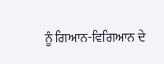ਨੂੰ ਗਿਆਨ-ਵਿਗਿਆਨ ਦੇ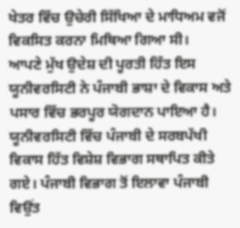ਖੇਤਰ ਵਿੱਚ ਉਚੇਰੀ ਸਿੱਖਿਆ ਦੇ ਮਾਧਿਅਮ ਵਜੋਂ ਵਿਕਸਿਤ ਕਰਨਾ ਮਿਥਿਆ ਗਿਆ ਸੀ।
ਆਪਣੇ ਮੁੱਖ ਉਦੇਸ਼ ਦੀ ਪੂਰਤੀ ਹਿੱਤ ਇਸ ਯੂਨੀਵਰਸਿਟੀ ਨੇ ਪੰਜਾਬੀ ਭਾਸ਼ਾ ਦੇ ਵਿਕਾਸ ਅਤੇ ਪਸਾਰ ਵਿੱਚ ਭਰਪੂਰ ਯੋਗਦਾਨ ਪਾਇਆ ਹੈ। ਯੂਨੀਵਰਸਿਟੀ ਵਿੱਚ ਪੰਜਾਬੀ ਦੇ ਸਰਬਪੱਖੀ ਵਿਕਾਸ ਹਿੱਤ ਵਿਸ਼ੇਸ਼ ਵਿਭਾਗ ਸਥਾਪਿਤ ਕੀਤੇ ਗਏ। ਪੰਜਾਬੀ ਵਿਭਾਗ ਤੋਂ ਇਲਾਵਾ ਪੰਜਾਬੀ ਵਿਉਂਤ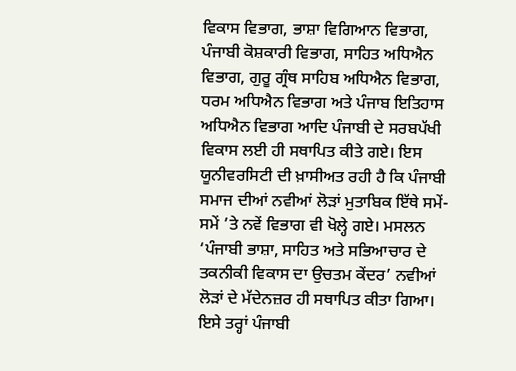ਵਿਕਾਸ ਵਿਭਾਗ, ਭਾਸ਼ਾ ਵਿਗਿਆਨ ਵਿਭਾਗ, ਪੰਜਾਬੀ ਕੋਸ਼ਕਾਰੀ ਵਿਭਾਗ, ਸਾਹਿਤ ਅਧਿਐਨ ਵਿਭਾਗ, ਗੁਰੂ ਗ੍ਰੰਥ ਸਾਹਿਬ ਅਧਿਐਨ ਵਿਭਾਗ, ਧਰਮ ਅਧਿਐਨ ਵਿਭਾਗ ਅਤੇ ਪੰਜਾਬ ਇਤਿਹਾਸ ਅਧਿਐਨ ਵਿਭਾਗ ਆਦਿ ਪੰਜਾਬੀ ਦੇ ਸਰਬਪੱਖੀ ਵਿਕਾਸ ਲਈ ਹੀ ਸਥਾਪਿਤ ਕੀਤੇ ਗਏ। ਇਸ ਯੂਨੀਵਰਸਿਟੀ ਦੀ ਖ਼ਾਸੀਅਤ ਰਹੀ ਹੈ ਕਿ ਪੰਜਾਬੀ ਸਮਾਜ ਦੀਆਂ ਨਵੀਆਂ ਲੋੜਾਂ ਮੁਤਾਬਿਕ ਇੱਥੇ ਸਮੇਂ-ਸਮੇਂ ’ਤੇ ਨਵੇਂ ਵਿਭਾਗ ਵੀ ਖੋਲ੍ਹੇ ਗਏ। ਮਸਲਨ ‘ਪੰਜਾਬੀ ਭਾਸ਼ਾ, ਸਾਹਿਤ ਅਤੇ ਸਭਿਆਚਾਰ ਦੇ ਤਕਨੀਕੀ ਵਿਕਾਸ ਦਾ ਉਚਤਮ ਕੇਂਦਰ’ ਨਵੀਆਂ ਲੋੜਾਂ ਦੇ ਮੱਦੇਨਜ਼ਰ ਹੀ ਸਥਾਪਿਤ ਕੀਤਾ ਗਿਆ। ਇਸੇ ਤਰ੍ਹਾਂ ਪੰਜਾਬੀ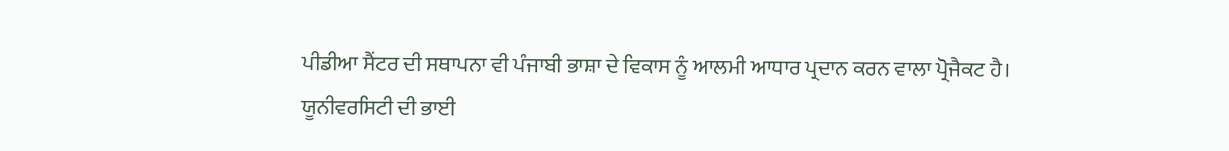ਪੀਡੀਆ ਸੈਂਟਰ ਦੀ ਸਥਾਪਨਾ ਵੀ ਪੰਜਾਬੀ ਭਾਸ਼ਾ ਦੇ ਵਿਕਾਸ ਨੂੰ ਆਲਮੀ ਆਧਾਰ ਪ੍ਰਦਾਨ ਕਰਨ ਵਾਲਾ ਪ੍ਰੋਜੈਕਟ ਹੈ।
ਯੂਨੀਵਰਸਿਟੀ ਦੀ ਭਾਈ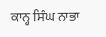ਕਾਨ੍ਹ ਸਿੰਘ ਨਾਭਾ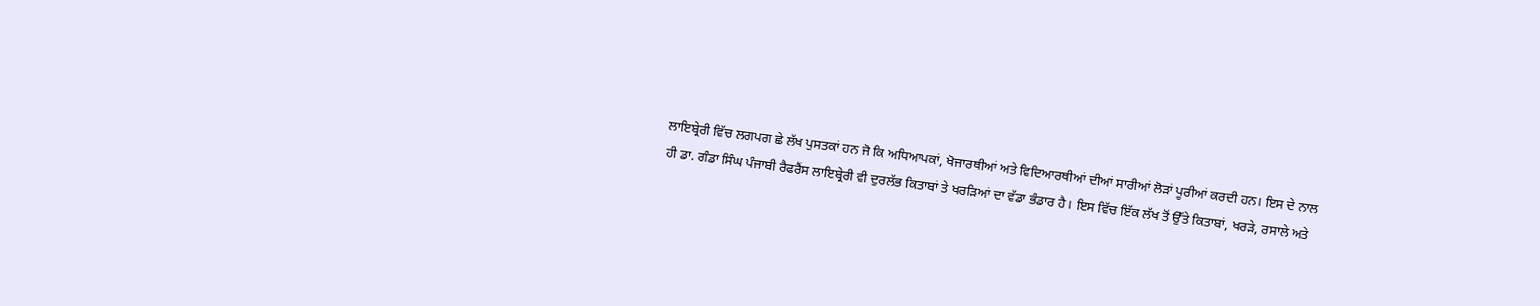ਲਾਇਬ੍ਰੇਰੀ ਵਿੱਚ ਲਗਪਗ ਛੇ ਲੱਖ ਪੁਸਤਕਾਂ ਹਨ ਜੋ ਕਿ ਅਧਿਆਪਕਾਂ, ਖੋਜਾਰਥੀਆਂ ਅਤੇ ਵਿਦਿਆਰਥੀਆਂ ਦੀਆਂ ਸਾਰੀਆਂ ਲੋੜਾਂ ਪੂਰੀਆਂ ਕਰਦੀ ਹਨ। ਇਸ ਦੇ ਨਾਲ ਹੀ ਡਾ. ਗੰਡਾ ਸਿੰਘ ਪੰਜਾਬੀ ਰੈਫਰੈਂਸ ਲਾਇਬ੍ਰੇਰੀ ਵੀ ਦੁਰਲੱਭ ਕਿਤਾਬਾਂ ਤੇ ਖਰੜਿਆਂ ਦਾ ਵੱਡਾ ਭੰਡਾਰ ਹੈ। ਇਸ ਵਿੱਚ ਇੱਕ ਲੱਖ ਤੋਂ ਉੱਤੇ ਕਿਤਾਬਾਂ, ਖਰੜੇ, ਰਸਾਲੇ ਅਤੇ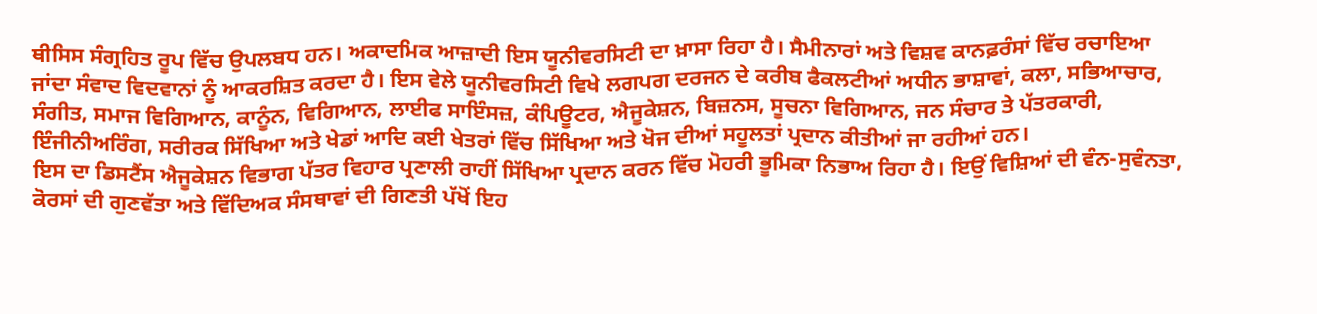ਥੀਸਿਸ ਸੰਗ੍ਰਹਿਤ ਰੂਪ ਵਿੱਚ ਉਪਲਬਧ ਹਨ। ਅਕਾਦਮਿਕ ਆਜ਼ਾਦੀ ਇਸ ਯੂਨੀਵਰਸਿਟੀ ਦਾ ਖ਼ਾਸਾ ਰਿਹਾ ਹੈ। ਸੈਮੀਨਾਰਾਂ ਅਤੇ ਵਿਸ਼ਵ ਕਾਨਫ਼ਰੰਸਾਂ ਵਿੱਚ ਰਚਾਇਆ ਜਾਂਦਾ ਸੰਵਾਦ ਵਿਦਵਾਨਾਂ ਨੂੰ ਆਕਰਸ਼ਿਤ ਕਰਦਾ ਹੈ। ਇਸ ਵੇਲੇ ਯੂਨੀਵਰਸਿਟੀ ਵਿਖੇ ਲਗਪਗ ਦਰਜਨ ਦੇ ਕਰੀਬ ਫੈਕਲਟੀਆਂ ਅਧੀਨ ਭਾਸ਼ਾਵਾਂ, ਕਲਾ, ਸਭਿਆਚਾਰ, ਸੰਗੀਤ, ਸਮਾਜ ਵਿਗਿਆਨ, ਕਾਨੂੰਨ, ਵਿਗਿਆਨ, ਲਾਈਫ ਸਾਇੰਸਜ਼, ਕੰਪਿਊਟਰ, ਐਜੂਕੇਸ਼ਨ, ਬਿਜ਼ਨਸ, ਸੂਚਨਾ ਵਿਗਿਆਨ, ਜਨ ਸੰਚਾਰ ਤੇ ਪੱਤਰਕਾਰੀ, ਇੰਜੀਨੀਅਰਿੰਗ, ਸਰੀਰਕ ਸਿੱਖਿਆ ਅਤੇ ਖੇਡਾਂ ਆਦਿ ਕਈ ਖੇਤਰਾਂ ਵਿੱਚ ਸਿੱਖਿਆ ਅਤੇ ਖੋਜ ਦੀਆਂ ਸਹੂਲਤਾਂ ਪ੍ਰਦਾਨ ਕੀਤੀਆਂ ਜਾ ਰਹੀਆਂ ਹਨ।
ਇਸ ਦਾ ਡਿਸਟੈਂਸ ਐਜੂਕੇਸ਼ਨ ਵਿਭਾਗ ਪੱਤਰ ਵਿਹਾਰ ਪ੍ਰਣਾਲੀ ਰਾਹੀਂ ਸਿੱਖਿਆ ਪ੍ਰਦਾਨ ਕਰਨ ਵਿੱਚ ਮੋਹਰੀ ਭੂਮਿਕਾ ਨਿਭਾਅ ਰਿਹਾ ਹੈ। ਇਉਂ ਵਿਸ਼ਿਆਂ ਦੀ ਵੰਨ-ਸੁਵੰਨਤਾ, ਕੋਰਸਾਂ ਦੀ ਗੁਣਵੱਤਾ ਅਤੇ ਵਿੱਦਿਅਕ ਸੰਸਥਾਵਾਂ ਦੀ ਗਿਣਤੀ ਪੱਖੋਂ ਇਹ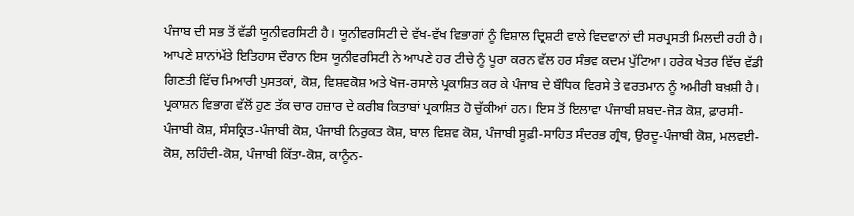ਪੰਜਾਬ ਦੀ ਸਭ ਤੋਂ ਵੱਡੀ ਯੂਨੀਵਰਸਿਟੀ ਹੈ। ਯੂਨੀਵਰਸਿਟੀ ਦੇ ਵੱਖ-ਵੱਖ ਵਿਭਾਗਾਂ ਨੂੰ ਵਿਸ਼ਾਲ ਦ੍ਰਿਸ਼ਟੀ ਵਾਲੇ ਵਿਦਵਾਨਾਂ ਦੀ ਸਰਪ੍ਰਸਤੀ ਮਿਲਦੀ ਰਹੀ ਹੈ। ਆਪਣੇ ਸ਼ਾਨਾਂਮੱਤੇ ਇਤਿਹਾਸ ਦੌਰਾਨ ਇਸ ਯੂਨੀਵਰਸਿਟੀ ਨੇ ਆਪਣੇ ਹਰ ਟੀਚੇ ਨੂੰ ਪੂਰਾ ਕਰਨ ਵੱਲ ਹਰ ਸੰਭਵ ਕਦਮ ਪੁੱਟਿਆ। ਹਰੇਕ ਖੇਤਰ ਵਿੱਚ ਵੱਡੀ ਗਿਣਤੀ ਵਿੱਚ ਮਿਆਰੀ ਪੁਸਤਕਾਂ, ਕੋਸ਼, ਵਿਸ਼ਵਕੋਸ਼ ਅਤੇ ਖੋਜ-ਰਸਾਲੇ ਪ੍ਰਕਾਸ਼ਿਤ ਕਰ ਕੇ ਪੰਜਾਬ ਦੇ ਬੌਧਿਕ ਵਿਰਸੇ ਤੇ ਵਰਤਮਾਨ ਨੂੰ ਅਮੀਰੀ ਬਖ਼ਸ਼ੀ ਹੈ। ਪ੍ਰਕਾਸ਼ਨ ਵਿਭਾਗ ਵੱਲੋਂ ਹੁਣ ਤੱਕ ਚਾਰ ਹਜ਼ਾਰ ਦੇ ਕਰੀਬ ਕਿਤਾਬਾਂ ਪ੍ਰਕਾਸ਼ਿਤ ਹੋ ਚੁੱਕੀਆਂ ਹਨ। ਇਸ ਤੋਂ ਇਲਾਵਾ ਪੰਜਾਬੀ ਸ਼ਬਦ-ਜੋੜ ਕੋਸ਼, ਫ਼ਾਰਸੀ-ਪੰਜਾਬੀ ਕੋਸ਼, ਸੰਸਕ੍ਰਿਤ-ਪੰਜਾਬੀ ਕੋਸ਼, ਪੰਜਾਬੀ ਨਿਰੁਕਤ ਕੋਸ਼, ਬਾਲ ਵਿਸ਼ਵ ਕੋਸ਼, ਪੰਜਾਬੀ ਸੂਫ਼ੀ-ਸਾਹਿਤ ਸੰਦਰਭ ਗ੍ਰੰਥ, ਉਰਦੂ-ਪੰਜਾਬੀ ਕੋਸ਼, ਮਲਵਈ-ਕੋਸ਼, ਲਹਿੰਦੀ-ਕੋਸ਼, ਪੰਜਾਬੀ ਕਿੱਤਾ-ਕੋਸ਼, ਕਾਨੂੰਨ-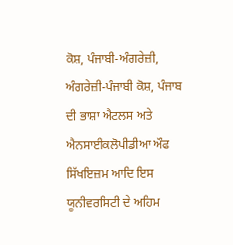ਕੋਸ਼, ਪੰਜਾਬੀ-ਅੰਗਰੇਜ਼ੀ, ਅੰਗਰੇਜ਼ੀ-ਪੰਜਾਬੀ ਕੋਸ਼, ਪੰਜਾਬ ਦੀ ਭਾਸ਼ਾ ਐਟਲਸ ਅਤੇ ਐਨਸਾਈਕਲੋਪੀਡੀਆ ਔਫ ਸਿੱਖਇਜ਼ਮ ਆਦਿ ਇਸ ਯੂਨੀਵਰਸਿਟੀ ਦੇ ਅਹਿਮ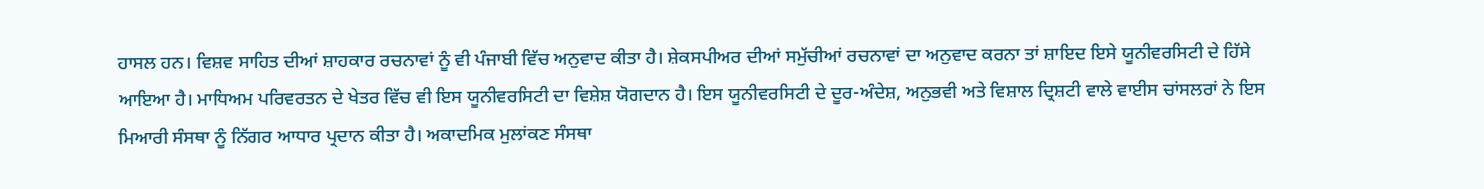ਹਾਸਲ ਹਨ। ਵਿਸ਼ਵ ਸਾਹਿਤ ਦੀਆਂ ਸ਼ਾਹਕਾਰ ਰਚਨਾਵਾਂ ਨੂੰ ਵੀ ਪੰਜਾਬੀ ਵਿੱਚ ਅਨੁਵਾਦ ਕੀਤਾ ਹੈ। ਸ਼ੇਕਸਪੀਅਰ ਦੀਆਂ ਸਮੁੱਚੀਆਂ ਰਚਨਾਵਾਂ ਦਾ ਅਨੁਵਾਦ ਕਰਨਾ ਤਾਂ ਸ਼ਾਇਦ ਇਸੇ ਯੂਨੀਵਰਸਿਟੀ ਦੇ ਹਿੱਸੇ ਆਇਆ ਹੈ। ਮਾਧਿਅਮ ਪਰਿਵਰਤਨ ਦੇ ਖੇਤਰ ਵਿੱਚ ਵੀ ਇਸ ਯੂਨੀਵਰਸਿਟੀ ਦਾ ਵਿਸ਼ੇਸ਼ ਯੋਗਦਾਨ ਹੈ। ਇਸ ਯੂਨੀਵਰਸਿਟੀ ਦੇ ਦੂਰ-ਅੰਦੇਸ਼, ਅਨੁਭਵੀ ਅਤੇ ਵਿਸ਼ਾਲ ਦ੍ਰਿਸ਼ਟੀ ਵਾਲੇ ਵਾਈਸ ਚਾਂਸਲਰਾਂ ਨੇ ਇਸ ਮਿਆਰੀ ਸੰਸਥਾ ਨੂੰ ਨਿੱਗਰ ਆਧਾਰ ਪ੍ਰਦਾਨ ਕੀਤਾ ਹੈ। ਅਕਾਦਮਿਕ ਮੁਲਾਂਕਣ ਸੰਸਥਾ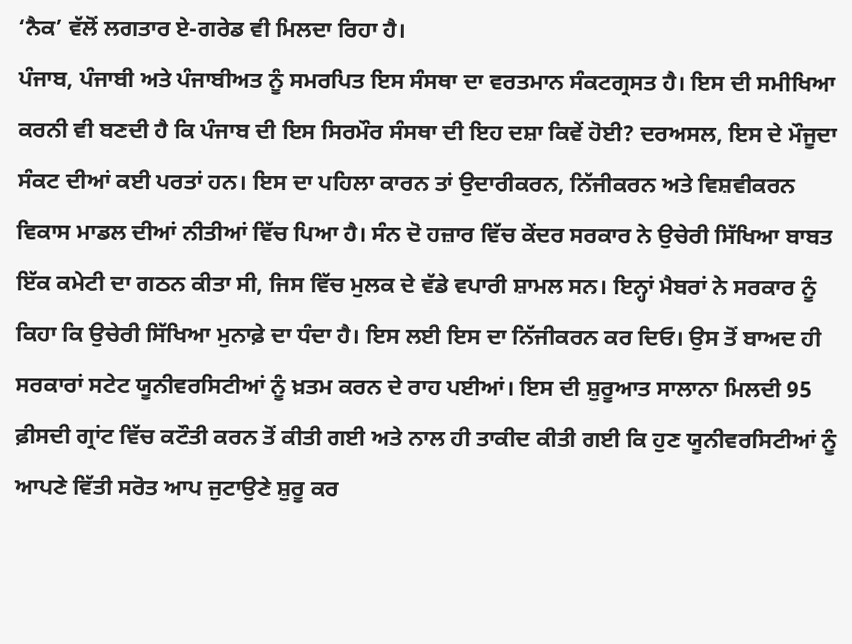‘ਨੈਕ’ ਵੱਲੋਂ ਲਗਤਾਰ ਏ-ਗਰੇਡ ਵੀ ਮਿਲਦਾ ਰਿਹਾ ਹੈ।
ਪੰਜਾਬ, ਪੰਜਾਬੀ ਅਤੇ ਪੰਜਾਬੀਅਤ ਨੂੰ ਸਮਰਪਿਤ ਇਸ ਸੰਸਥਾ ਦਾ ਵਰਤਮਾਨ ਸੰਕਟਗ੍ਰਸਤ ਹੈ। ਇਸ ਦੀ ਸਮੀਖਿਆ ਕਰਨੀ ਵੀ ਬਣਦੀ ਹੈ ਕਿ ਪੰਜਾਬ ਦੀ ਇਸ ਸਿਰਮੌਰ ਸੰਸਥਾ ਦੀ ਇਹ ਦਸ਼ਾ ਕਿਵੇਂ ਹੋਈ? ਦਰਅਸਲ, ਇਸ ਦੇ ਮੌਜੂਦਾ ਸੰਕਟ ਦੀਆਂ ਕਈ ਪਰਤਾਂ ਹਨ। ਇਸ ਦਾ ਪਹਿਲਾ ਕਾਰਨ ਤਾਂ ਉਦਾਰੀਕਰਨ, ਨਿੱਜੀਕਰਨ ਅਤੇ ਵਿਸ਼ਵੀਕਰਨ ਵਿਕਾਸ ਮਾਡਲ ਦੀਆਂ ਨੀਤੀਆਂ ਵਿੱਚ ਪਿਆ ਹੈ। ਸੰਨ ਦੋ ਹਜ਼ਾਰ ਵਿੱਚ ਕੇਂਦਰ ਸਰਕਾਰ ਨੇ ਉਚੇਰੀ ਸਿੱਖਿਆ ਬਾਬਤ ਇੱਕ ਕਮੇਟੀ ਦਾ ਗਠਨ ਕੀਤਾ ਸੀ, ਜਿਸ ਵਿੱਚ ਮੁਲਕ ਦੇ ਵੱਡੇ ਵਪਾਰੀ ਸ਼ਾਮਲ ਸਨ। ਇਨ੍ਹਾਂ ਮੈਬਰਾਂ ਨੇ ਸਰਕਾਰ ਨੂੰ ਕਿਹਾ ਕਿ ਉਚੇਰੀ ਸਿੱਖਿਆ ਮੁਨਾਫ਼ੇ ਦਾ ਧੰਦਾ ਹੈ। ਇਸ ਲਈ ਇਸ ਦਾ ਨਿੱਜੀਕਰਨ ਕਰ ਦਿਓ। ਉਸ ਤੋਂ ਬਾਅਦ ਹੀ ਸਰਕਾਰਾਂ ਸਟੇਟ ਯੂਨੀਵਰਸਿਟੀਆਂ ਨੂੰ ਖ਼ਤਮ ਕਰਨ ਦੇ ਰਾਹ ਪਈਆਂ। ਇਸ ਦੀ ਸ਼ੁਰੂਆਤ ਸਾਲਾਨਾ ਮਿਲਦੀ 95 ਫ਼ੀਸਦੀ ਗ੍ਰਾਂਟ ਵਿੱਚ ਕਟੌਤੀ ਕਰਨ ਤੋਂ ਕੀਤੀ ਗਈ ਅਤੇ ਨਾਲ ਹੀ ਤਾਕੀਦ ਕੀਤੀ ਗਈ ਕਿ ਹੁਣ ਯੂਨੀਵਰਸਿਟੀਆਂ ਨੂੰ ਆਪਣੇ ਵਿੱਤੀ ਸਰੋਤ ਆਪ ਜੁਟਾਉਣੇ ਸ਼ੁਰੂ ਕਰ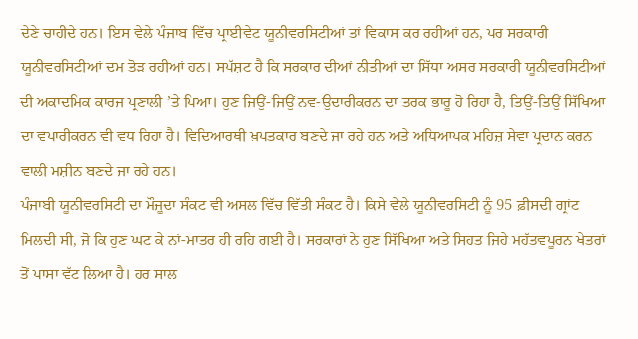ਦੇਣੇ ਚਾਹੀਦੇ ਹਨ। ਇਸ ਵੇਲੇ ਪੰਜਾਬ ਵਿੱਚ ਪ੍ਰਾਈਵੇਟ ਯੂਨੀਵਰਸਿਟੀਆਂ ਤਾਂ ਵਿਕਾਸ ਕਰ ਰਹੀਆਂ ਹਨ, ਪਰ ਸਰਕਾਰੀ ਯੂਨੀਵਰਸਿਟੀਆਂ ਦਮ ਤੋੜ ਰਹੀਆਂ ਹਨ। ਸਪੱਸ਼ਟ ਹੈ ਕਿ ਸਰਕਾਰ ਦੀਆਂ ਨੀਤੀਆਂ ਦਾ ਸਿੱਧਾ ਅਸਰ ਸਰਕਾਰੀ ਯੂਨੀਵਰਸਿਟੀਆਂ ਦੀ ਅਕਾਦਮਿਕ ਕਾਰਜ ਪ੍ਰਣਾਲੀ ’ਤੇ ਪਿਆ। ਹੁਣ ਜਿਉਂ-ਜਿਉਂ ਨਵ-ਉਦਾਰੀਕਰਨ ਦਾ ਤਰਕ ਭਾਰੂ ਹੋ ਰਿਹਾ ਹੈ, ਤਿਉਂ-ਤਿਉਂ ਸਿੱਖਿਆ ਦਾ ਵਪਾਰੀਕਰਨ ਵੀ ਵਧ ਰਿਹਾ ਹੈ। ਵਿਦਿਆਰਥੀ ਖ਼ਪਤਕਾਰ ਬਣਦੇ ਜਾ ਰਹੇ ਹਨ ਅਤੇ ਅਧਿਆਪਕ ਮਹਿਜ਼ ਸੇਵਾ ਪ੍ਰਦਾਨ ਕਰਨ ਵਾਲੀ ਮਸ਼ੀਨ ਬਣਦੇ ਜਾ ਰਹੇ ਹਨ।
ਪੰਜਾਬੀ ਯੂਨੀਵਰਸਿਟੀ ਦਾ ਮੌਜੂਦਾ ਸੰਕਟ ਵੀ ਅਸਲ ਵਿੱਚ ਵਿੱਤੀ ਸੰਕਟ ਹੈ। ਕਿਸੇ ਵੇਲੇ ਯੂਨੀਵਰਸਿਟੀ ਨੂੰ 95 ਫ਼ੀਸਦੀ ਗ੍ਰਾਂਟ ਮਿਲਦੀ ਸੀ, ਜੋ ਕਿ ਹੁਣ ਘਟ ਕੇ ਨਾਂ-ਮਾਤਰ ਹੀ ਰਹਿ ਗਈ ਹੈ। ਸਰਕਾਰਾਂ ਨੇ ਹੁਣ ਸਿੱਖਿਆ ਅਤੇ ਸਿਹਤ ਜਿਹੇ ਮਹੱਤਵਪੂਰਨ ਖੇਤਰਾਂ ਤੋਂ ਪਾਸਾ ਵੱਟ ਲਿਆ ਹੈ। ਹਰ ਸਾਲ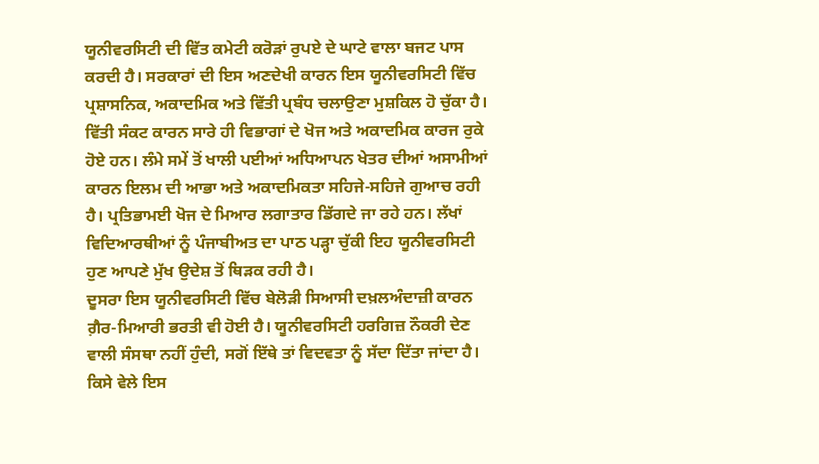ਯੂਨੀਵਰਸਿਟੀ ਦੀ ਵਿੱਤ ਕਮੇਟੀ ਕਰੋੜਾਂ ਰੁਪਏ ਦੇ ਘਾਟੇ ਵਾਲਾ ਬਜਟ ਪਾਸ ਕਰਦੀ ਹੈ। ਸਰਕਾਰਾਂ ਦੀ ਇਸ ਅਣਦੇਖੀ ਕਾਰਨ ਇਸ ਯੂਨੀਵਰਸਿਟੀ ਵਿੱਚ ਪ੍ਰਸ਼ਾਸਨਿਕ, ਅਕਾਦਮਿਕ ਅਤੇ ਵਿੱਤੀ ਪ੍ਰਬੰਧ ਚਲਾਉਣਾ ਮੁਸ਼ਕਿਲ ਹੋ ਚੁੱਕਾ ਹੈ। ਵਿੱਤੀ ਸੰਕਟ ਕਾਰਨ ਸਾਰੇ ਹੀ ਵਿਭਾਗਾਂ ਦੇ ਖੋਜ ਅਤੇ ਅਕਾਦਮਿਕ ਕਾਰਜ ਰੁਕੇ ਹੋਏ ਹਨ। ਲੰਮੇ ਸਮੇਂ ਤੋਂ ਖਾਲੀ ਪਈਆਂ ਅਧਿਆਪਨ ਖੇਤਰ ਦੀਆਂ ਅਸਾਮੀਆਂ ਕਾਰਨ ਇਲਮ ਦੀ ਆਭਾ ਅਤੇ ਅਕਾਦਮਿਕਤਾ ਸਹਿਜੇ-ਸਹਿਜੇ ਗੁਆਚ ਰਹੀ ਹੈ। ਪ੍ਰਤਿਭਾਮਈ ਖੋਜ ਦੇ ਮਿਆਰ ਲਗਾਤਾਰ ਡਿੱਗਦੇ ਜਾ ਰਹੇ ਹਨ। ਲੱਖਾਂ ਵਿਦਿਆਰਥੀਆਂ ਨੂੰ ਪੰਜਾਬੀਅਤ ਦਾ ਪਾਠ ਪੜ੍ਹਾ ਚੁੱਕੀ ਇਹ ਯੂਨੀਵਰਸਿਟੀ ਹੁਣ ਆਪਣੇ ਮੁੱਖ ਉਦੇਸ਼ ਤੋਂ ਥਿੜਕ ਰਹੀ ਹੈ।
ਦੂਸਰਾ ਇਸ ਯੂਨੀਵਰਸਿਟੀ ਵਿੱਚ ਬੇਲੋੜੀ ਸਿਆਸੀ ਦਖ਼ਲਅੰਦਾਜ਼ੀ ਕਾਰਨ ਗ਼ੈਰ-ਮਿਆਰੀ ਭਰਤੀ ਵੀ ਹੋਈ ਹੈ। ਯੂਨੀਵਰਸਿਟੀ ਹਰਗਿਜ਼ ਨੌਕਰੀ ਦੇਣ ਵਾਲੀ ਸੰਸਥਾ ਨਹੀਂ ਹੁੰਦੀ, ਸਗੋਂ ਇੱਥੇ ਤਾਂ ਵਿਦਵਤਾ ਨੂੰ ਸੱਦਾ ਦਿੱਤਾ ਜਾਂਦਾ ਹੈ। ਕਿਸੇ ਵੇਲੇ ਇਸ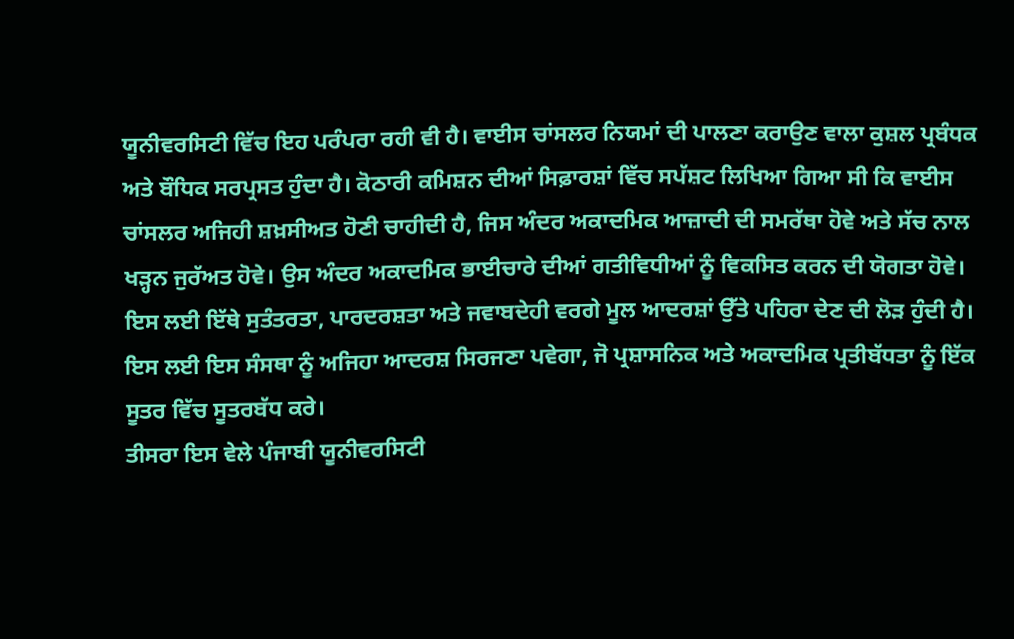ਯੂਨੀਵਰਸਿਟੀ ਵਿੱਚ ਇਹ ਪਰੰਪਰਾ ਰਹੀ ਵੀ ਹੈ। ਵਾਈਸ ਚਾਂਸਲਰ ਨਿਯਮਾਂ ਦੀ ਪਾਲਣਾ ਕਰਾਉਣ ਵਾਲਾ ਕੁਸ਼ਲ ਪ੍ਰਬੰਧਕ ਅਤੇ ਬੌਧਿਕ ਸਰਪ੍ਰਸਤ ਹੁੰਦਾ ਹੈ। ਕੋਠਾਰੀ ਕਮਿਸ਼ਨ ਦੀਆਂ ਸਿਫ਼ਾਰਸ਼ਾਂ ਵਿੱਚ ਸਪੱਸ਼ਟ ਲਿਖਿਆ ਗਿਆ ਸੀ ਕਿ ਵਾਈਸ ਚਾਂਸਲਰ ਅਜਿਹੀ ਸ਼ਖ਼ਸੀਅਤ ਹੋਣੀ ਚਾਹੀਦੀ ਹੈ, ਜਿਸ ਅੰਦਰ ਅਕਾਦਮਿਕ ਆਜ਼ਾਦੀ ਦੀ ਸਮਰੱਥਾ ਹੋਵੇ ਅਤੇ ਸੱਚ ਨਾਲ ਖੜ੍ਹਨ ਜੁਰੱਅਤ ਹੋਵੇ। ਉਸ ਅੰਦਰ ਅਕਾਦਮਿਕ ਭਾਈਚਾਰੇ ਦੀਆਂ ਗਤੀਵਿਧੀਆਂ ਨੂੰ ਵਿਕਸਿਤ ਕਰਨ ਦੀ ਯੋਗਤਾ ਹੋਵੇ। ਇਸ ਲਈ ਇੱਥੇ ਸੁਤੰਤਰਤਾ, ਪਾਰਦਰਸ਼ਤਾ ਅਤੇ ਜਵਾਬਦੇਹੀ ਵਰਗੇ ਮੂਲ ਆਦਰਸ਼ਾਂ ਉੱਤੇ ਪਹਿਰਾ ਦੇਣ ਦੀ ਲੋੜ ਹੁੰਦੀ ਹੈ। ਇਸ ਲਈ ਇਸ ਸੰਸਥਾ ਨੂੰ ਅਜਿਹਾ ਆਦਰਸ਼ ਸਿਰਜਣਾ ਪਵੇਗਾ, ਜੋ ਪ੍ਰਸ਼ਾਸਨਿਕ ਅਤੇ ਅਕਾਦਮਿਕ ਪ੍ਰਤੀਬੱਧਤਾ ਨੂੰ ਇੱਕ ਸੂਤਰ ਵਿੱਚ ਸੂਤਰਬੱਧ ਕਰੇ।
ਤੀਸਰਾ ਇਸ ਵੇਲੇ ਪੰਜਾਬੀ ਯੂਨੀਵਰਸਿਟੀ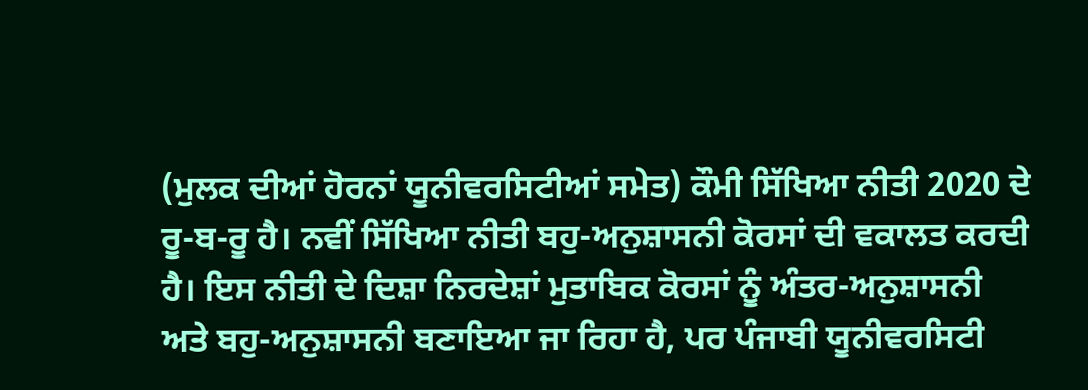(ਮੁਲਕ ਦੀਆਂ ਹੋਰਨਾਂ ਯੂਨੀਵਰਸਿਟੀਆਂ ਸਮੇਤ) ਕੌਮੀ ਸਿੱਖਿਆ ਨੀਤੀ 2020 ਦੇ ਰੂ-ਬ-ਰੂ ਹੈ। ਨਵੀਂ ਸਿੱਖਿਆ ਨੀਤੀ ਬਹੁ-ਅਨੁਸ਼ਾਸਨੀ ਕੋਰਸਾਂ ਦੀ ਵਕਾਲਤ ਕਰਦੀ ਹੈ। ਇਸ ਨੀਤੀ ਦੇ ਦਿਸ਼ਾ ਨਿਰਦੇਸ਼ਾਂ ਮੁਤਾਬਿਕ ਕੋਰਸਾਂ ਨੂੰ ਅੰਤਰ-ਅਨੁਸ਼ਾਸਨੀ ਅਤੇ ਬਹੁ-ਅਨੁਸ਼ਾਸਨੀ ਬਣਾਇਆ ਜਾ ਰਿਹਾ ਹੈ, ਪਰ ਪੰਜਾਬੀ ਯੂਨੀਵਰਸਿਟੀ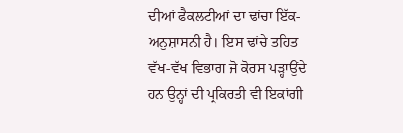ਦੀਆਂ ਫੈਕਲਟੀਆਂ ਦਾ ਢਾਂਚਾ ਇੱਕ-ਅਨੁਸ਼ਾਸਨੀ ਹੈ। ਇਸ ਢਾਂਚੇ ਤਹਿਤ ਵੱਖ-ਵੱਖ ਵਿਭਾਗ ਜੋ ਕੋਰਸ ਪੜ੍ਹਾਉਂਦੇ ਹਨ ਉਨ੍ਹਾਂ ਦੀ ਪ੍ਰਕਿਰਤੀ ਵੀ ਇਕਾਂਗੀ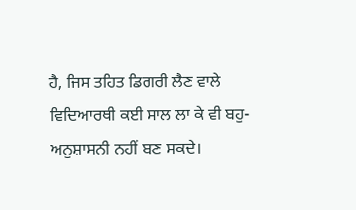ਹੈ, ਜਿਸ ਤਹਿਤ ਡਿਗਰੀ ਲੈਣ ਵਾਲੇ ਵਿਦਿਆਰਥੀ ਕਈ ਸਾਲ ਲਾ ਕੇ ਵੀ ਬਹੁ-ਅਨੁਸ਼ਾਸਨੀ ਨਹੀਂ ਬਣ ਸਕਦੇ।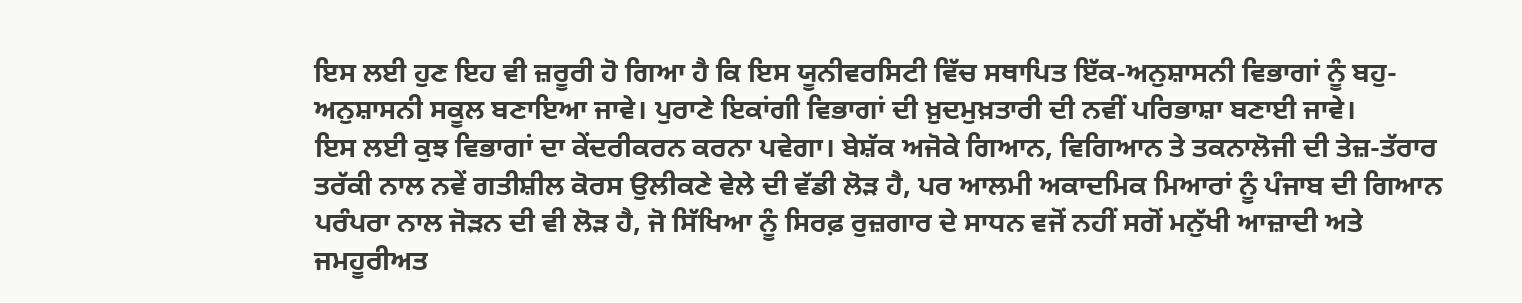ਇਸ ਲਈ ਹੁਣ ਇਹ ਵੀ ਜ਼ਰੂਰੀ ਹੋ ਗਿਆ ਹੈ ਕਿ ਇਸ ਯੂਨੀਵਰਸਿਟੀ ਵਿੱਚ ਸਥਾਪਿਤ ਇੱਕ-ਅਨੁਸ਼ਾਸਨੀ ਵਿਭਾਗਾਂ ਨੂੰ ਬਹੁ-ਅਨੁਸ਼ਾਸਨੀ ਸਕੂਲ ਬਣਾਇਆ ਜਾਵੇ। ਪੁਰਾਣੇ ਇਕਾਂਗੀ ਵਿਭਾਗਾਂ ਦੀ ਖ਼ੁਦਮੁਖ਼ਤਾਰੀ ਦੀ ਨਵੀਂ ਪਰਿਭਾਸ਼ਾ ਬਣਾਈ ਜਾਵੇ।
ਇਸ ਲਈ ਕੁਝ ਵਿਭਾਗਾਂ ਦਾ ਕੇਂਦਰੀਕਰਨ ਕਰਨਾ ਪਵੇਗਾ। ਬੇਸ਼ੱਕ ਅਜੋਕੇ ਗਿਆਨ, ਵਿਗਿਆਨ ਤੇ ਤਕਨਾਲੋਜੀ ਦੀ ਤੇਜ਼-ਤੱਰਾਰ ਤਰੱਕੀ ਨਾਲ ਨਵੇਂ ਗਤੀਸ਼ੀਲ ਕੋਰਸ ਉਲੀਕਣੇ ਵੇਲੇ ਦੀ ਵੱਡੀ ਲੋੜ ਹੈ, ਪਰ ਆਲਮੀ ਅਕਾਦਮਿਕ ਮਿਆਰਾਂ ਨੂੰ ਪੰਜਾਬ ਦੀ ਗਿਆਨ ਪਰੰਪਰਾ ਨਾਲ ਜੋੜਨ ਦੀ ਵੀ ਲੋੜ ਹੈ, ਜੋ ਸਿੱਖਿਆ ਨੂੰ ਸਿਰਫ਼ ਰੁਜ਼ਗਾਰ ਦੇ ਸਾਧਨ ਵਜੋਂ ਨਹੀਂ ਸਗੋਂ ਮਨੁੱਖੀ ਆਜ਼ਾਦੀ ਅਤੇ ਜਮਹੂਰੀਅਤ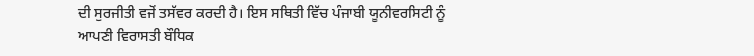ਦੀ ਸੁਰਜੀਤੀ ਵਜੋਂ ਤਸੱਵਰ ਕਰਦੀ ਹੈ। ਇਸ ਸਥਿਤੀ ਵਿੱਚ ਪੰਜਾਬੀ ਯੂਨੀਵਰਸਿਟੀ ਨੂੰ ਆਪਣੀ ਵਿਰਾਸਤੀ ਬੌਧਿਕ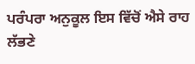ਪਰੰਪਰਾ ਅਨੁਕੂਲ ਇਸ ਵਿੱਚੋਂ ਐਸੇ ਰਾਹ ਲੱਭਣੇ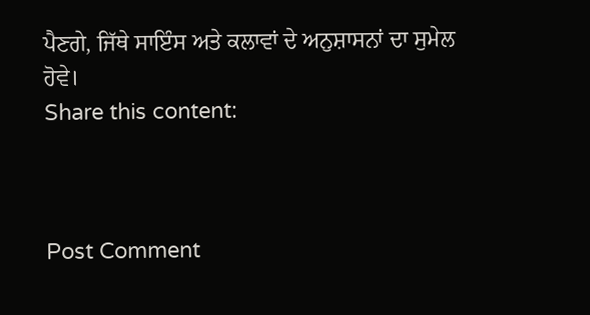ਪੈਣਗੇ, ਜਿੱਥੇ ਸਾਇੰਸ ਅਤੇ ਕਲਾਵਾਂ ਦੇ ਅਨੁਸ਼ਾਸਨਾਂ ਦਾ ਸੁਮੇਲ ਹੋਵੇ।
Share this content:



Post Comment